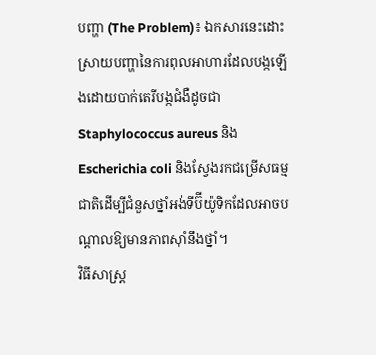បញ្ហា (The Problem)៖ ឯកសារនេះដោះស្រាយបញ្ហានៃការពុលអាហារដែលបង្កឡើងដោយបាក់តេរីបង្កជំងឺដូចជា Staphylococcus aureus និង Escherichia coli និងស្វែងរកជម្រើសធម្មជាតិដើម្បីជំនួសថ្នាំអង់ទីប៊ីយ៉ូទិកដែលអាចបណ្តាលឱ្យមានភាពស៊ាំនឹងថ្នាំ។
វិធីសាស្ត្រ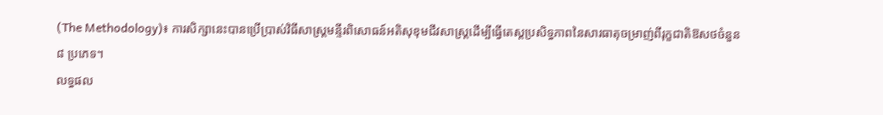(The Methodology)៖ ការសិក្សានេះបានប្រើប្រាស់វិធីសាស្ត្រមន្ទីរពិសោធន៍អតិសុខុមជីវសាស្ត្រដើម្បីធ្វើតេស្តប្រសិទ្ធភាពនៃសារធាតុចម្រាញ់ពីរុក្ខជាតិឱសថចំនួន ៨ ប្រភេទ។
លទ្ធផល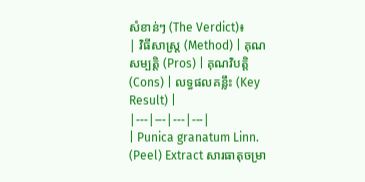សំខាន់ៗ (The Verdict)៖
| វិធីសាស្ត្រ (Method) | គុណសម្បត្តិ (Pros) | គុណវិបត្តិ (Cons) | លទ្ធផលគន្លឹះ (Key Result) |
|---|---|---|---|
| Punica granatum Linn. (Peel) Extract សារធាតុចម្រា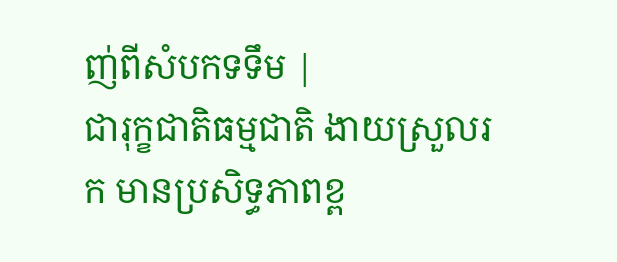ញ់ពីសំបកទទឹម |
ជារុក្ខជាតិធម្មជាតិ ងាយស្រួលរក មានប្រសិទ្ធភាពខ្ព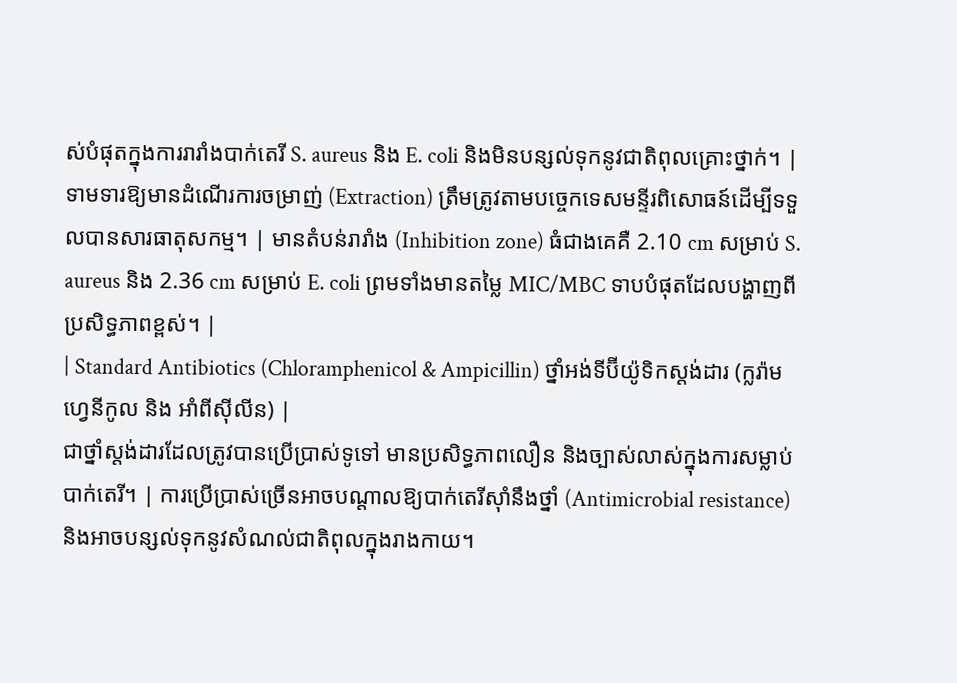ស់បំផុតក្នុងការរារាំងបាក់តេរី S. aureus និង E. coli និងមិនបន្សល់ទុកនូវជាតិពុលគ្រោះថ្នាក់។ | ទាមទារឱ្យមានដំណើរការចម្រាញ់ (Extraction) ត្រឹមត្រូវតាមបច្ចេកទេសមន្ទីរពិសោធន៍ដើម្បីទទួលបានសារធាតុសកម្ម។ | មានតំបន់រារាំង (Inhibition zone) ធំជាងគេគឺ 2.10 cm សម្រាប់ S. aureus និង 2.36 cm សម្រាប់ E. coli ព្រមទាំងមានតម្លៃ MIC/MBC ទាបបំផុតដែលបង្ហាញពីប្រសិទ្ធភាពខ្ពស់។ |
| Standard Antibiotics (Chloramphenicol & Ampicillin) ថ្នាំអង់ទីប៊ីយ៉ូទិកស្តង់ដារ (ក្លរ៉ាមហ្វេនីកូល និង អាំពីស៊ីលីន) |
ជាថ្នាំស្តង់ដារដែលត្រូវបានប្រើប្រាស់ទូទៅ មានប្រសិទ្ធភាពលឿន និងច្បាស់លាស់ក្នុងការសម្លាប់បាក់តេរី។ | ការប្រើប្រាស់ច្រើនអាចបណ្តាលឱ្យបាក់តេរីស៊ាំនឹងថ្នាំ (Antimicrobial resistance) និងអាចបន្សល់ទុកនូវសំណល់ជាតិពុលក្នុងរាងកាយ។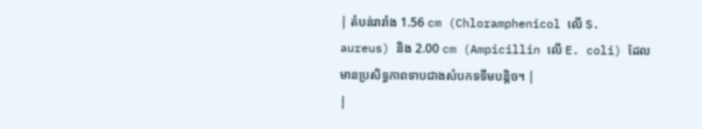| តំបន់រារាំង 1.56 cm (Chloramphenicol លើ S. aureus) និង 2.00 cm (Ampicillin លើ E. coli) ដែលមានប្រសិទ្ធភាពទាបជាងសំបកទទឹមបន្តិច។ |
|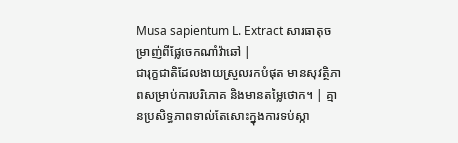Musa sapientum L. Extract សារធាតុចម្រាញ់ពីផ្លែចេកណាំវ៉ាឆៅ |
ជារុក្ខជាតិដែលងាយស្រួលរកបំផុត មានសុវត្ថិភាពសម្រាប់ការបរិភោគ និងមានតម្លៃថោក។ | គ្មានប្រសិទ្ធភាពទាល់តែសោះក្នុងការទប់ស្កា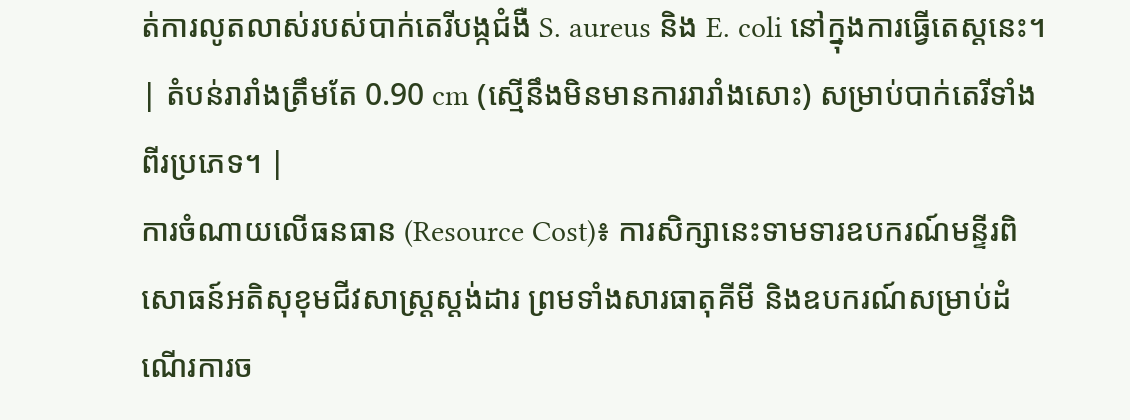ត់ការលូតលាស់របស់បាក់តេរីបង្កជំងឺ S. aureus និង E. coli នៅក្នុងការធ្វើតេស្តនេះ។ | តំបន់រារាំងត្រឹមតែ 0.90 cm (ស្មើនឹងមិនមានការរារាំងសោះ) សម្រាប់បាក់តេរីទាំងពីរប្រភេទ។ |
ការចំណាយលើធនធាន (Resource Cost)៖ ការសិក្សានេះទាមទារឧបករណ៍មន្ទីរពិសោធន៍អតិសុខុមជីវសាស្ត្រស្តង់ដារ ព្រមទាំងសារធាតុគីមី និងឧបករណ៍សម្រាប់ដំណើរការច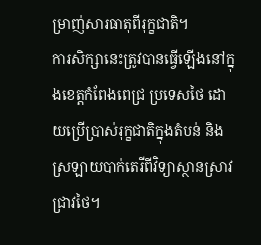ម្រាញ់សារធាតុពីរុក្ខជាតិ។
ការសិក្សានេះត្រូវបានធ្វើឡើងនៅក្នុងខេត្តកំពែងពេជ្រ ប្រទេសថៃ ដោយប្រើប្រាស់រុក្ខជាតិក្នុងតំបន់ និងស្រឡាយបាក់តេរីពីវិទ្យាស្ថានស្រាវជ្រាវថៃ។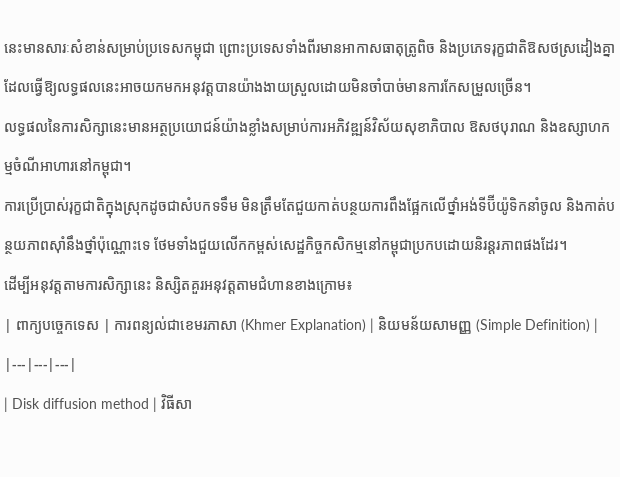នេះមានសារៈសំខាន់សម្រាប់ប្រទេសកម្ពុជា ព្រោះប្រទេសទាំងពីរមានអាកាសធាតុត្រូពិច និងប្រភេទរុក្ខជាតិឱសថស្រដៀងគ្នា ដែលធ្វើឱ្យលទ្ធផលនេះអាចយកមកអនុវត្តបានយ៉ាងងាយស្រួលដោយមិនចាំបាច់មានការកែសម្រួលច្រើន។
លទ្ធផលនៃការសិក្សានេះមានអត្ថប្រយោជន៍យ៉ាងខ្លាំងសម្រាប់ការអភិវឌ្ឍន៍វិស័យសុខាភិបាល ឱសថបុរាណ និងឧស្សាហកម្មចំណីអាហារនៅកម្ពុជា។
ការប្រើប្រាស់រុក្ខជាតិក្នុងស្រុកដូចជាសំបកទទឹម មិនត្រឹមតែជួយកាត់បន្ថយការពឹងផ្អែកលើថ្នាំអង់ទីប៊ីយ៉ូទិកនាំចូល និងកាត់បន្ថយភាពស៊ាំនឹងថ្នាំប៉ុណ្ណោះទេ ថែមទាំងជួយលើកកម្ពស់សេដ្ឋកិច្ចកសិកម្មនៅកម្ពុជាប្រកបដោយនិរន្តរភាពផងដែរ។
ដើម្បីអនុវត្តតាមការសិក្សានេះ និស្សិតគួរអនុវត្តតាមជំហានខាងក្រោម៖
| ពាក្យបច្ចេកទេស | ការពន្យល់ជាខេមរភាសា (Khmer Explanation) | និយមន័យសាមញ្ញ (Simple Definition) |
|---|---|---|
| Disk diffusion method | វិធីសា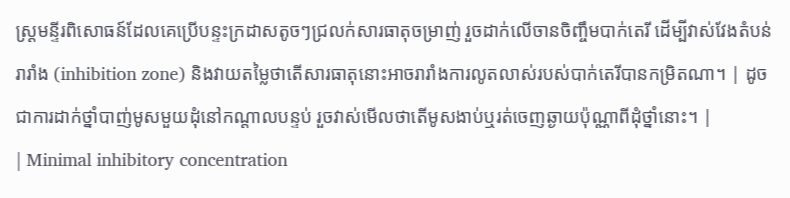ស្ត្រមន្ទីរពិសោធន៍ដែលគេប្រើបន្ទះក្រដាសតូចៗជ្រលក់សារធាតុចម្រាញ់ រួចដាក់លើចានចិញ្ចឹមបាក់តេរី ដើម្បីវាស់វែងតំបន់រារាំង (inhibition zone) និងវាយតម្លៃថាតើសារធាតុនោះអាចរារាំងការលូតលាស់របស់បាក់តេរីបានកម្រិតណា។ | ដូចជាការដាក់ថ្នាំបាញ់មូសមួយដុំនៅកណ្តាលបន្ទប់ រួចវាស់មើលថាតើមូសងាប់ឬរត់ចេញឆ្ងាយប៉ុណ្ណាពីដុំថ្នាំនោះ។ |
| Minimal inhibitory concentration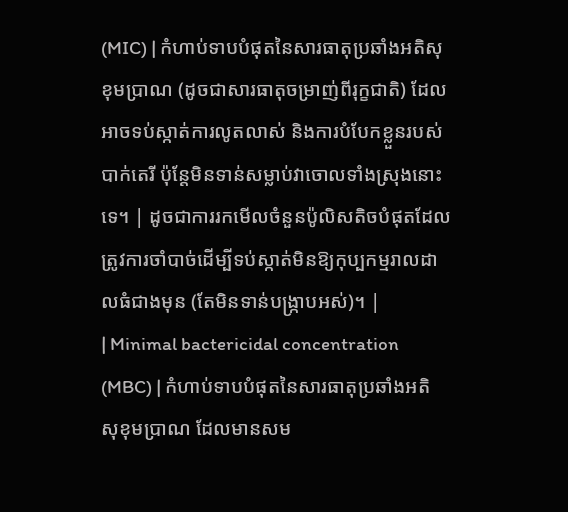(MIC) | កំហាប់ទាបបំផុតនៃសារធាតុប្រឆាំងអតិសុខុមប្រាណ (ដូចជាសារធាតុចម្រាញ់ពីរុក្ខជាតិ) ដែលអាចទប់ស្កាត់ការលូតលាស់ និងការបំបែកខ្លួនរបស់បាក់តេរី ប៉ុន្តែមិនទាន់សម្លាប់វាចោលទាំងស្រុងនោះទេ។ | ដូចជាការរកមើលចំនួនប៉ូលិសតិចបំផុតដែលត្រូវការចាំបាច់ដើម្បីទប់ស្កាត់មិនឱ្យកុប្បកម្មរាលដាលធំជាងមុន (តែមិនទាន់បង្រ្កាបអស់)។ |
| Minimal bactericidal concentration (MBC) | កំហាប់ទាបបំផុតនៃសារធាតុប្រឆាំងអតិសុខុមប្រាណ ដែលមានសម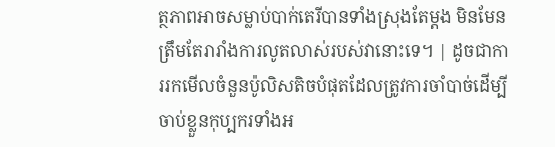ត្ថភាពអាចសម្លាប់បាក់តេរីបានទាំងស្រុងតែម្តង មិនមែនត្រឹមតែរារាំងការលូតលាស់របស់វានោះទេ។ | ដូចជាការរកមើលចំនួនប៉ូលិសតិចបំផុតដែលត្រូវការចាំបាច់ដើម្បីចាប់ខ្លួនកុប្បករទាំងអ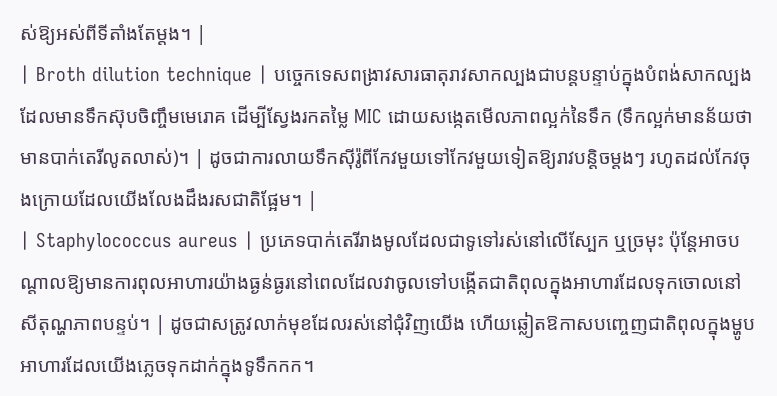ស់ឱ្យអស់ពីទីតាំងតែម្តង។ |
| Broth dilution technique | បច្ចេកទេសពង្រាវសារធាតុរាវសាកល្បងជាបន្តបន្ទាប់ក្នុងបំពង់សាកល្បងដែលមានទឹកស៊ុបចិញ្ចឹមមេរោគ ដើម្បីស្វែងរកតម្លៃ MIC ដោយសង្កេតមើលភាពល្អក់នៃទឹក (ទឹកល្អក់មានន័យថាមានបាក់តេរីលូតលាស់)។ | ដូចជាការលាយទឹកស៊ីរ៉ូពីកែវមួយទៅកែវមួយទៀតឱ្យរាវបន្តិចម្តងៗ រហូតដល់កែវចុងក្រោយដែលយើងលែងដឹងរសជាតិផ្អែម។ |
| Staphylococcus aureus | ប្រភេទបាក់តេរីរាងមូលដែលជាទូទៅរស់នៅលើស្បែក ឬច្រមុះ ប៉ុន្តែអាចបណ្តាលឱ្យមានការពុលអាហារយ៉ាងធ្ងន់ធ្ងរនៅពេលដែលវាចូលទៅបង្កើតជាតិពុលក្នុងអាហារដែលទុកចោលនៅសីតុណ្ហភាពបន្ទប់។ | ដូចជាសត្រូវលាក់មុខដែលរស់នៅជុំវិញយើង ហើយឆ្លៀតឱកាសបញ្ចេញជាតិពុលក្នុងម្ហូបអាហារដែលយើងភ្លេចទុកដាក់ក្នុងទូទឹកកក។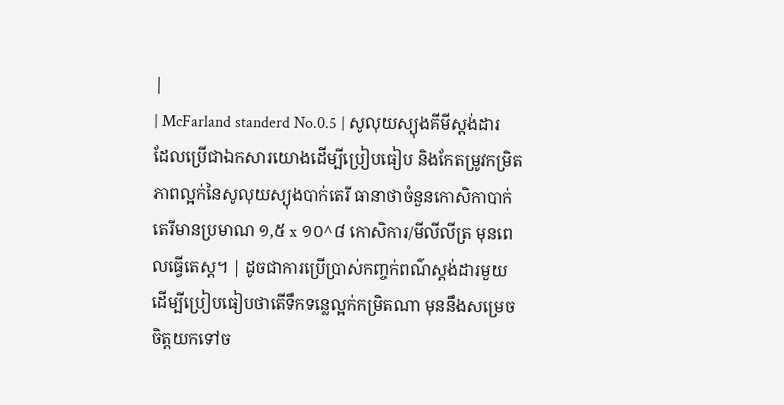|
| McFarland standerd No.0.5 | សូលុយស្យុងគីមីស្តង់ដារដែលប្រើជាឯកសារយោងដើម្បីប្រៀបធៀប និងកែតម្រូវកម្រិតភាពល្អក់នៃសូលុយស្យុងបាក់តេរី ធានាថាចំនួនកោសិកាបាក់តេរីមានប្រមាណ ១,៥ x ១០^៨ កោសិការ/មីលីលីត្រ មុនពេលធ្វើតេស្ត។ | ដូចជាការប្រើប្រាស់កញ្ចក់ពណ៌ស្តង់ដារមួយ ដើម្បីប្រៀបធៀបថាតើទឹកទន្លេល្អក់កម្រិតណា មុននឹងសម្រេចចិត្តយកទៅច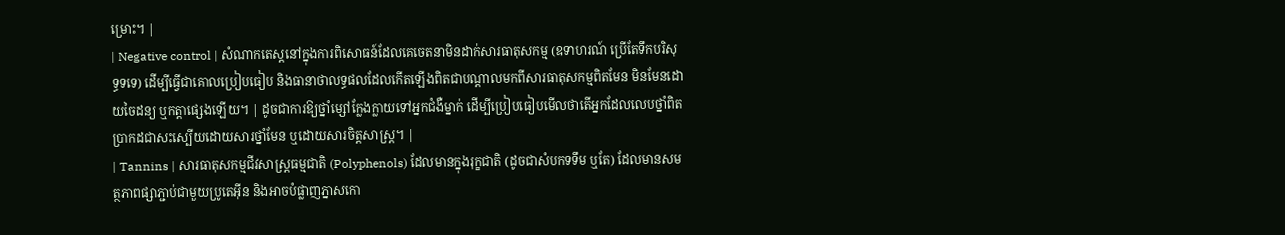ម្រោះ។ |
| Negative control | សំណាកតេស្តនៅក្នុងការពិសោធន៍ដែលគេចេតនាមិនដាក់សារធាតុសកម្ម (ឧទាហរណ៍ ប្រើតែទឹកបរិសុទ្ធទទេ) ដើម្បីធ្វើជាគោលប្រៀបធៀប និងធានាថាលទ្ធផលដែលកើតឡើងពិតជាបណ្តាលមកពីសារធាតុសកម្មពិតមែន មិនមែនដោយចៃដន្យ ឬកត្តាផ្សេងឡើយ។ | ដូចជាការឱ្យថ្នាំម្សៅក្លែងក្លាយទៅអ្នកជំងឺម្នាក់ ដើម្បីប្រៀបធៀបមើលថាតើអ្នកដែលលេបថ្នាំពិតប្រាកដជាសះស្បើយដោយសារថ្នាំមែន ឬដោយសារចិត្តសាស្ត្រ។ |
| Tannins | សារធាតុសកម្មជីវសាស្រ្តធម្មជាតិ (Polyphenols) ដែលមានក្នុងរុក្ខជាតិ (ដូចជាសំបកទទឹម ឬតែ) ដែលមានសមត្ថភាពផ្សាភ្ជាប់ជាមួយប្រូតេអ៊ីន និងអាចបំផ្លាញភ្នាសកោ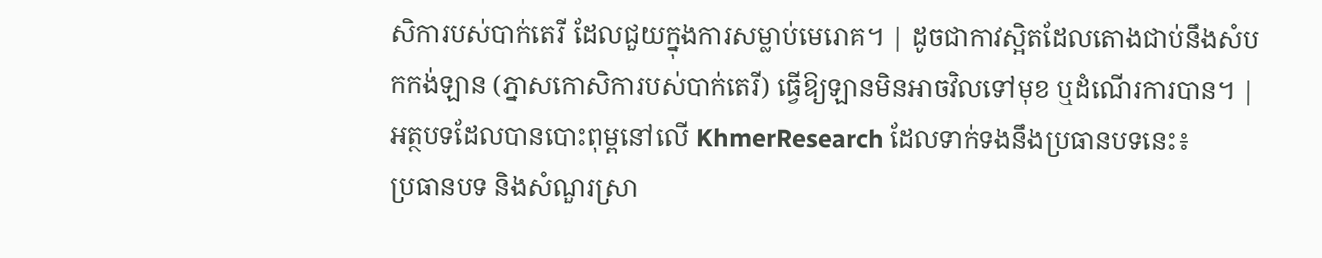សិការបស់បាក់តេរី ដែលជួយក្នុងការសម្លាប់មេរោគ។ | ដូចជាកាវស្អិតដែលតោងជាប់នឹងសំបកកង់ឡាន (ភ្នាសកោសិការបស់បាក់តេរី) ធ្វើឱ្យឡានមិនអាចវិលទៅមុខ ឬដំណើរការបាន។ |
អត្ថបទដែលបានបោះពុម្ពនៅលើ KhmerResearch ដែលទាក់ទងនឹងប្រធានបទនេះ៖
ប្រធានបទ និងសំណួរស្រា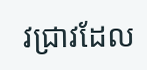វជ្រាវដែល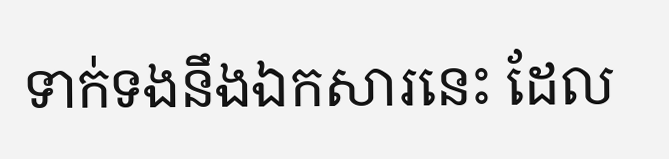ទាក់ទងនឹងឯកសារនេះ ដែល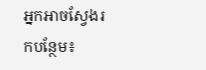អ្នកអាចស្វែងរកបន្ថែម៖